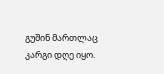გუშინ მართლაც კარგი დღე იყო.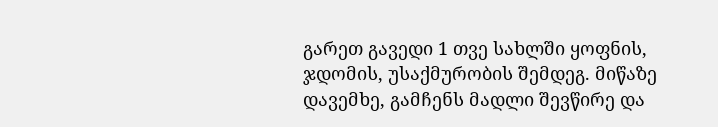გარეთ გავედი 1 თვე სახლში ყოფნის, ჯდომის, უსაქმურობის შემდეგ. მიწაზე დავემხე, გამჩენს მადლი შევწირე და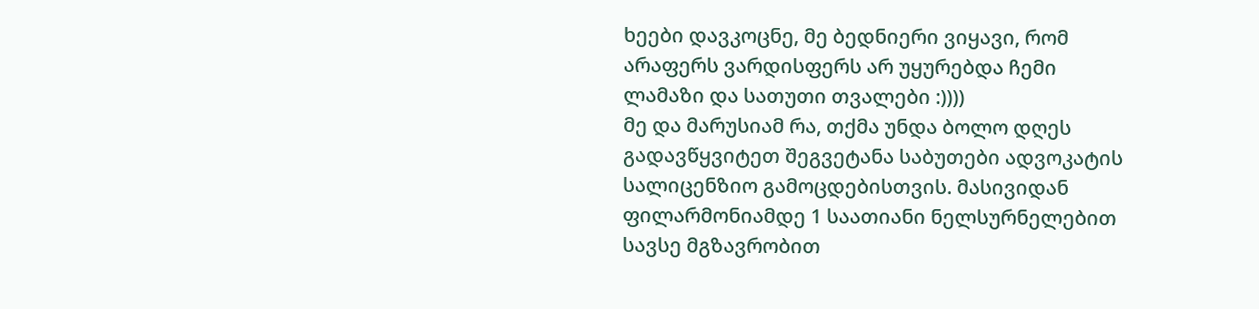ხეები დავკოცნე, მე ბედნიერი ვიყავი, რომ არაფერს ვარდისფერს არ უყურებდა ჩემი ლამაზი და სათუთი თვალები :))))
მე და მარუსიამ რა, თქმა უნდა ბოლო დღეს გადავწყვიტეთ შეგვეტანა საბუთები ადვოკატის სალიცენზიო გამოცდებისთვის. მასივიდან ფილარმონიამდე 1 საათიანი ნელსურნელებით სავსე მგზავრობით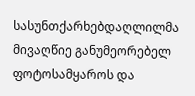სასუნთქარხებდაღლილმა მივაღწიე განუმეორებელ ფოტოსამყაროს და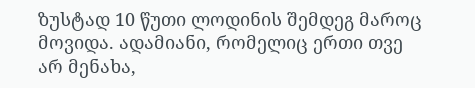ზუსტად 10 წუთი ლოდინის შემდეგ მაროც მოვიდა. ადამიანი, რომელიც ერთი თვე არ მენახა,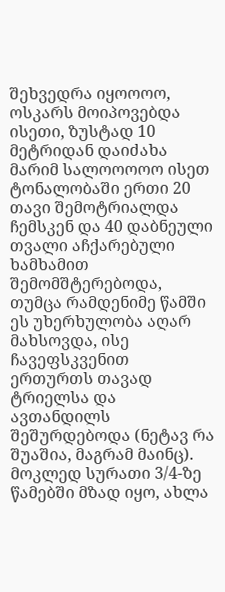შეხვედრა იყოოოო, ოსკარს მოიპოვებდა ისეთი, ზუსტად 10 მეტრიდან დაიძახა მარიმ სალოოოოო ისეთ ტონალობაში ერთი 20 თავი შემოტრიალდა ჩემსკენ და 40 დაბნეული თვალი აჩქარებული ხამხამით შემომშტერებოდა, თუმცა რამდენიმე წამში ეს უხერხულობა აღარ მახსოვდა, ისე ჩავეფსკვენით ერთურთს თავად ტრიელსა და ავთანდილს შეშურდებოდა (ნეტავ რა შუაშია, მაგრამ მაინც). მოკლედ სურათი 3/4-ზე წამებში მზად იყო, ახლა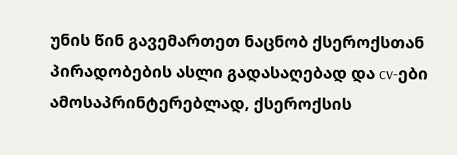უნის წინ გავემართეთ ნაცნობ ქსეროქსთან პირადობების ასლი გადასაღებად და cv-ები ამოსაპრინტერებლად, ქსეროქსის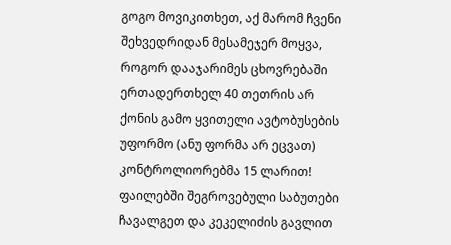გოგო მოვიკითხეთ, აქ მარომ ჩვენი შეხვედრიდან მესამეჯერ მოყვა, როგორ დააჯარიმეს ცხოვრებაში ერთადერთხელ 40 თეთრის არ ქონის გამო ყვითელი ავტობუსების უფორმო (ანუ ფორმა არ ეცვათ) კონტროლიორებმა 15 ლარით! ფაილებში შეგროვებული საბუთები ჩავალგეთ და კეკელიძის გავლით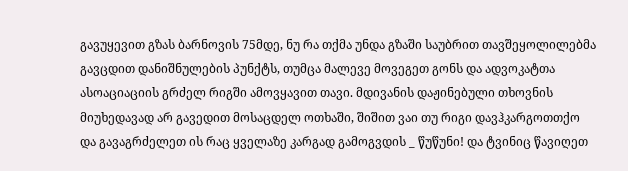გავუყევით გზას ბარნოვის 75მდე, ნუ რა თქმა უნდა გზაში საუბრით თავშეყოლილებმა გავცდით დანიშნულების პუნქტს, თუმცა მალევე მოვეგეთ გონს და ადვოკატთა ასოაციაციის გრძელ რიგში ამოვყავით თავი. მდივანის დაჟინებული თხოვნის მიუხედავად არ გავედით მოსაცდელ ოთხაში, შიშით ვაი თუ რიგი დავჰკარგოთთქო და გავაგრძელეთ ის რაც ყველაზე კარგად გამოგვდის _ წუწუნი! და ტვინიც წავიღეთ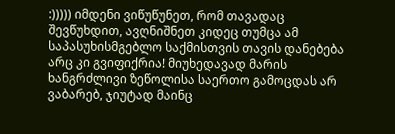:))))) იმდენი ვიწუწუნეთ, რომ თავადაც შევწუხდით, ავღნიშნეთ კიდეც თუმცა ამ საპასუხისმგებლო საქმისთვის თავის დანებება არც კი გვიფიქრია! მიუხედავად მარის ხანგრძლივი ზეწოლისა საერთო გამოცდას არ ვაბარებ, ჯიუტად მაინც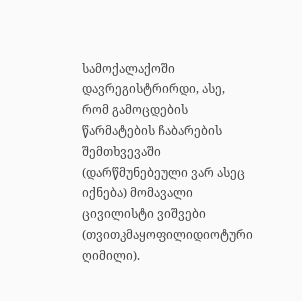სამოქალაქოში დავრეგისტრირდი, ასე, რომ გამოცდების წარმატების ჩაბარების შემთხვევაში (დარწმუნებეული ვარ ასეც იქნება) მომავალი ცივილისტი ვიშვები (თვითკმაყოფილიდიოტური ღიმილი).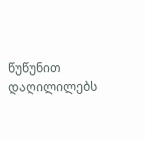წუწუნით დაღილილებს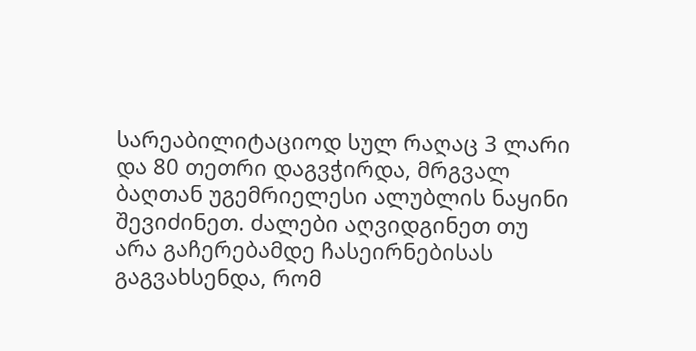სარეაბილიტაციოდ სულ რაღაც 3 ლარი და 80 თეთრი დაგვჭირდა, მრგვალ ბაღთან უგემრიელესი ალუბლის ნაყინი შევიძინეთ. ძალები აღვიდგინეთ თუ არა გაჩერებამდე ჩასეირნებისას გაგვახსენდა, რომ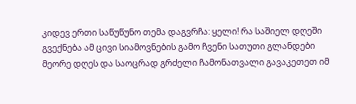კიდევ ერთი საწუწუნო თემა დაგვრჩა: ყელი! რა საშიელ დღეში გვექნება ამ ცივი სიამოვნების გამო ჩვენი სათუთი გლანდები მეორე დღეს და საოცრად გრძელი ჩამონათვალი გავაკეთეთ იმ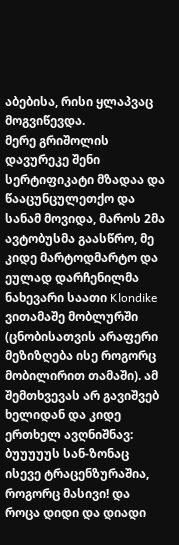აბებისა, რისი ყლაპვაც მოგვიწევდა.
მერე გრიშოლის დავურეკე შენი სერტიფიკატი მზადაა და წააცუნცულეთქო და სანამ მოვიდა, მაროს 2მა ავტობუსმა გაასწრო, მე კიდე მარტოდმარტო და ეულად დარჩენილმა ნახევარი საათი Klondike ვითამაშე მობლურში (ცნობისათვის არაფერი მეზიზღება ისე როგორც მობილირით თამაში). ამ შემთხვევას არ გავიშვებ ხელიდან და კიდე ერთხელ ავღნიშნავ: ბუუუუუს სან-ზონაც ისევე ტრაცენზურაშია, როგორც მასივი! და როცა დიდი და დიადი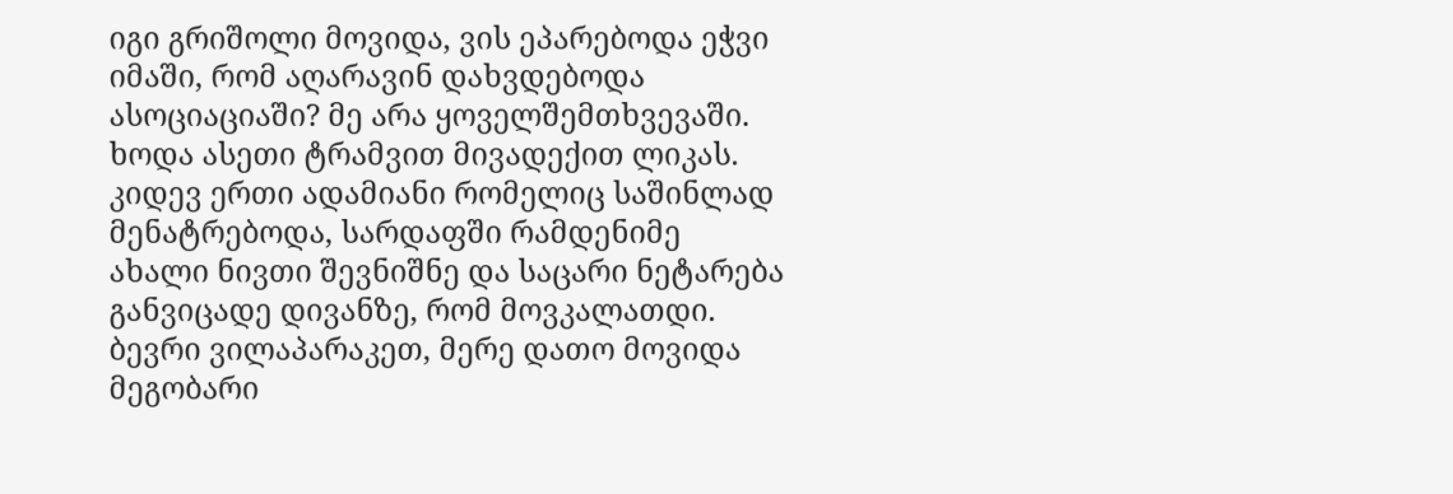იგი გრიშოლი მოვიდა, ვის ეპარებოდა ეჭვი იმაში, რომ აღარავინ დახვდებოდა ასოციაციაში? მე არა ყოველშემთხვევაში.
ხოდა ასეთი ტრამვით მივადექით ლიკას. კიდევ ერთი ადამიანი რომელიც საშინლად მენატრებოდა, სარდაფში რამდენიმე ახალი ნივთი შევნიშნე და საცარი ნეტარება განვიცადე დივანზე, რომ მოვკალათდი. ბევრი ვილაპარაკეთ, მერე დათო მოვიდა მეგობარი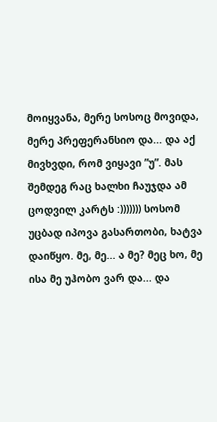მოიყვანა, მერე სოსოც მოვიდა, მერე პრეფერანსიო და... და აქ მივხვდი, რომ ვიყავი ”უ”. მას შემდეგ რაც ხალხი ჩაუჯდა ამ ცოდვილ კარტს :))))))) სოსომ უცბად იპოვა გასართობი, ხატვა დაიწყო. მე, მე... ა მე? მეც ხო, მე ისა მე უჰობო ვარ და... და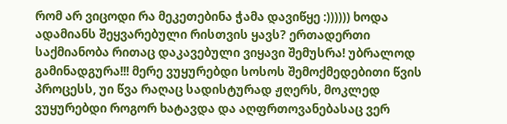რომ არ ვიცოდი რა მეკეთებინა ჭამა დავიწყე :)))))) ხოდა ადამიანს შეყვარებული რისთვის ყავს? ერთადერთი საქმიანობა რითაც დაკავებული ვიყავი შემუსრა! უბრალოდ გამინადგურა!!! მერე ვუყურებდი სოსოს შემოქმედებითი წვის პროცესს, უი წვა რაღაც სადისტურად ჟღერს, მოკლედ ვუყურებდი როგორ ხატავდა და აღფრთოვანებასაც ვერ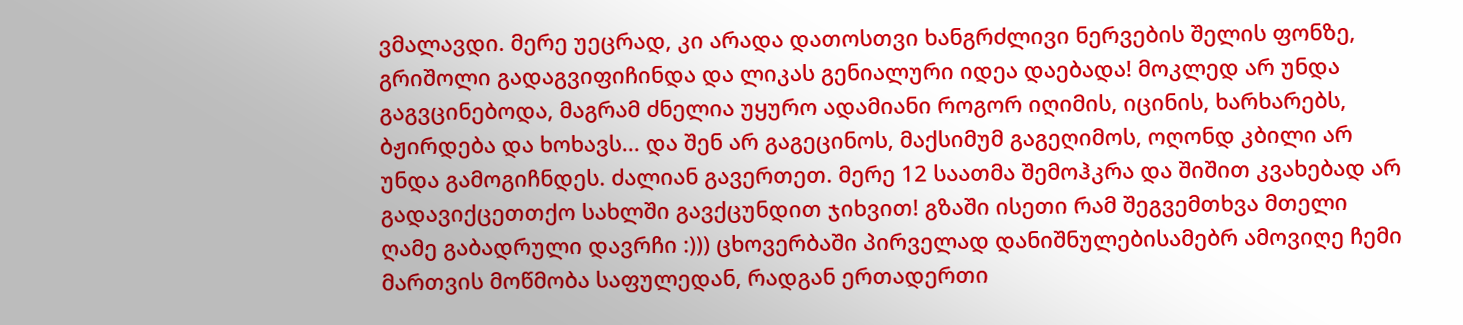ვმალავდი. მერე უეცრად, კი არადა დათოსთვი ხანგრძლივი ნერვების შელის ფონზე, გრიშოლი გადაგვიფიჩინდა და ლიკას გენიალური იდეა დაებადა! მოკლედ არ უნდა გაგვცინებოდა, მაგრამ ძნელია უყურო ადამიანი როგორ იღიმის, იცინის, ხარხარებს, ბჟირდება და ხოხავს... და შენ არ გაგეცინოს, მაქსიმუმ გაგეღიმოს, ოღონდ კბილი არ უნდა გამოგიჩნდეს. ძალიან გავერთეთ. მერე 12 საათმა შემოჰკრა და შიშით კვახებად არ გადავიქცეთთქო სახლში გავქცუნდით ჯიხვით! გზაში ისეთი რამ შეგვემთხვა მთელი ღამე გაბადრული დავრჩი :))) ცხოვერბაში პირველად დანიშნულებისამებრ ამოვიღე ჩემი მართვის მოწმობა საფულედან, რადგან ერთადერთი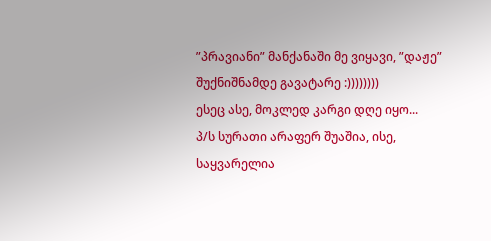”პრავიანი” მანქანაში მე ვიყავი, ”დაჟე” შუქნიშნამდე გავატარე :))))))))
ესეც ასე, მოკლედ კარგი დღე იყო...
პ/ს სურათი არაფერ შუაშია, ისე, საყვარელია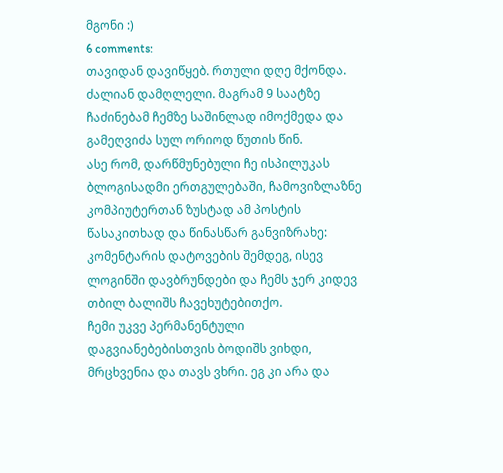მგონი :)
6 comments:
თავიდან დავიწყებ. რთული დღე მქონდა. ძალიან დამღლელი. მაგრამ 9 საატზე ჩაძინებამ ჩემზე საშინლად იმოქმედა და გამეღვიძა სულ ორიოდ წუთის წინ.
ასე რომ, დარწმუნებული ჩე ისპილუკას ბლოგისადმი ერთგულებაში, ჩამოვიზლაზნე კომპიუტერთან ზუსტად ამ პოსტის წასაკითხად და წინასწარ განვიზრახე: კომენტარის დატოვების შემდეგ, ისევ ლოგინში დავბრუნდები და ჩემს ჯერ კიდევ თბილ ბალიშს ჩავეხუტებითქო.
ჩემი უკვე პერმანენტული დაგვიანებებისთვის ბოდიშს ვიხდი, მრცხვენია და თავს ვხრი. ეგ კი არა და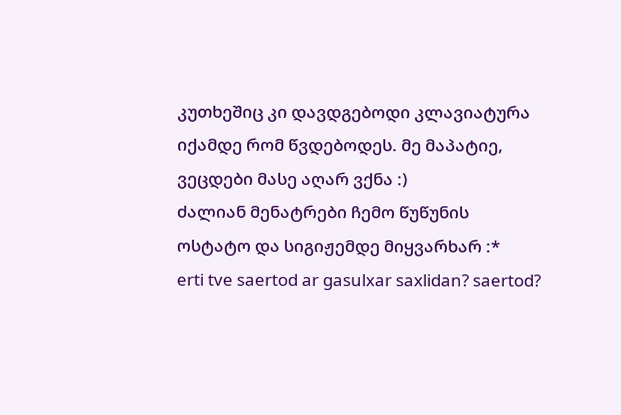კუთხეშიც კი დავდგებოდი კლავიატურა იქამდე რომ წვდებოდეს. მე მაპატიე, ვეცდები მასე აღარ ვქნა :)
ძალიან მენატრები ჩემო წუწუნის ოსტატო და სიგიჟემდე მიყვარხარ :*
erti tve saertod ar gasulxar saxlidan? saertod?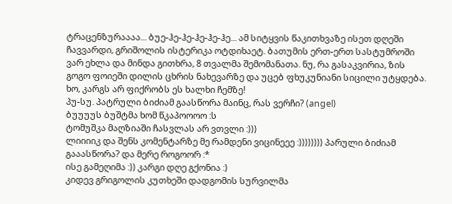ტრაცენზურაააა... ბუე-ჰე-ჰე-ჰე-ჰე-ჰე... ამ სიტყვის წაკითხვაზე ისეთ დღეში ჩავვარდი, გრიშოლის ისტერიკა ოტდიხაეტ. ბათუმის ერთ-ერთ სასტუმროში ვარ ეხლა და მინდა გითხრა, 8 თვალმა შემომანათა. ნუ, რა გასაკვირია, ზის გოგო ფოიეში დილის ცხრის ნახევარზე და უცებ ფხუკუნიანი სიცილი უტყდება. ხო, კარგს არ ფიქრობს ეს ხალხი ჩემზე!
პუ-სუ. პატრული ბიძიამ გაასწორა მაინც, რას ვერჩი? (angel)
ბუუუუს ბუშტმა ხომ წკაპოოოო :ს
ტომუშკა მაღზიაში ჩასვლას არ ვთვლი :)))
ლიიიიკ და შენს კომენტარზე მე რამდენი ვიცინეეე :)))))))) პარული ბიძიამ გააასწორა? და მერე როგოორ :*
ისე გამეღიმა :)) კარგი დღე გქონია :)
კიდევ გრიგოლის კუთხეში დადგომის სურვილმა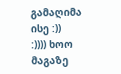გამაღიმა ისე :))
:)))) ხოო მაგაზე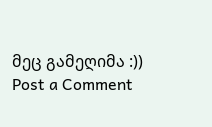მეც გამეღიმა :))
Post a Comment